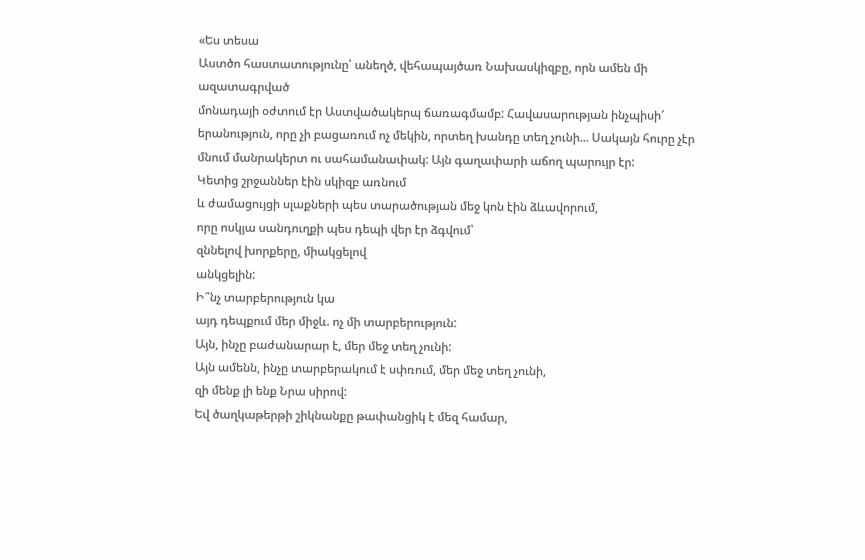«Ես տեսա
Աստծո հաստատությունը՝ անեղծ, վեհապայծառ Նախասկիզբը, որն ամեն մի ազատագրված
մոնադայի օժտում էր Աստվածակերպ ճառագմամբ: Հավասարության ինչպիսի՜
երանություն, որը չի բացառում ոչ մեկին, որտեղ խանդը տեղ չունի... Սակայն հուրը չէր
մնում մանրակերտ ու սահամանափակ: Այն գաղափարի աճող պարույր էր:
Կետից շրջաններ էին սկիզբ առնում
և ժամացույցի սլաքների պես տարածության մեջ կոն էին ձևավորում,
որը ոսկյա սանդուղքի պես դեպի վեր էր ձգվում՝
զննելով խորքերը, միակցելով
անկցելին:
Ի՞նչ տարբերություն կա
այդ դեպքում մեր միջև. ոչ մի տարբերություն:
Այն, ինչը բաժանարար է, մեր մեջ տեղ չունի:
Այն ամենն, ինչը տարբերակում է սփռում, մեր մեջ տեղ չունի,
զի մենք լի ենք Նրա սիրով:
Եվ ծաղկաթերթի շիկնանքը թափանցիկ է մեզ համար,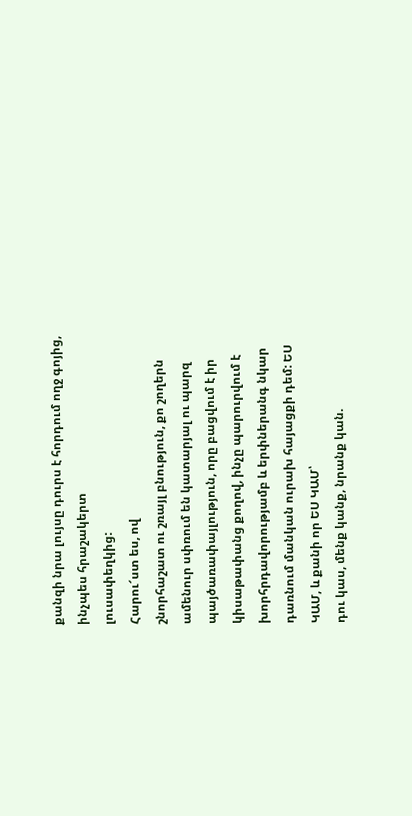քանզի նրա լույսը դուրս է հորդում ողջ գոյից, ինչպես հրաշակերտ
լուսափեղկից:
Հարու՜ստ ես, ով
շնորհաշատ ու շռայլ բնություն, քո շողերն
ամենուր սփռում են կատարյալ ու պարզ
պայծառափայլություն, որը բացվում է իր
կիսաթափանց քողով, ինչը պարուրվում է
խորհրդավորությամբ և երփներանգ նկար
դառնում մանկան ուրախ հայացքի դեմ: ԵՍ
ԿԱՄ, և քանի որ ԵՍ ԿԱՄ՝
դու կաս, մենք կանք, նրանք կան.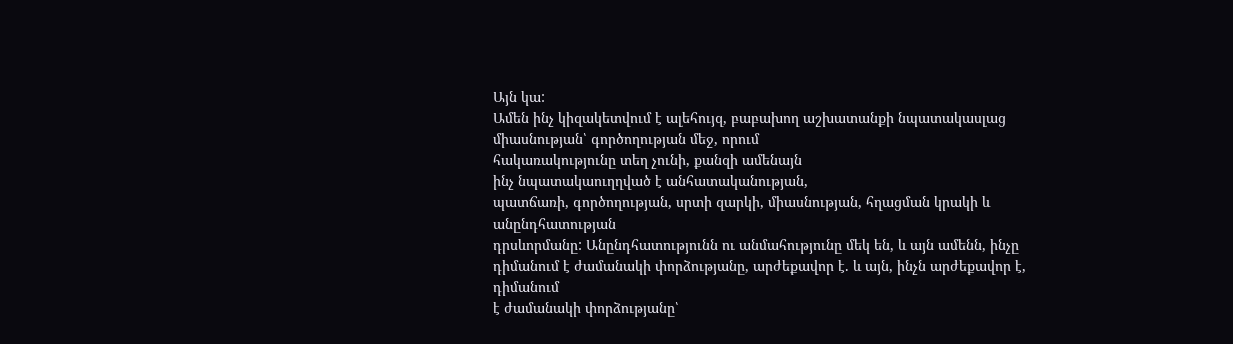Այն կա:
Ամեն ինչ կիզակետվում է ալեհույզ, բաբախող աշխատանքի նպատակասլաց
միասնության՝ գործողության մեջ, որում
հակառակությունը տեղ չունի, քանզի ամենայն
ինչ նպատակաուղղված է անհատականության,
պատճառի, գործողության, սրտի զարկի, միասնության, հղացման կրակի և անընդհատության
դրսևորմանը: Անընդհատությունն ու անմահությունը մեկ են, և այն ամենն, ինչը
դիմանում է ժամանակի փորձությանը, արժեքավոր է. և այն, ինչն արժեքավոր է, դիմանում
է ժամանակի փորձությանը՝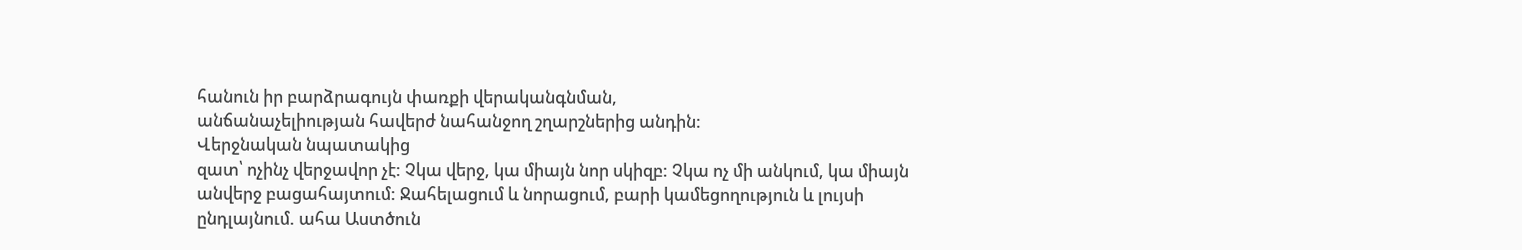հանուն իր բարձրագույն փառքի վերականգնման,
անճանաչելիության հավերժ նահանջող շղարշներից անդին:
Վերջնական նպատակից
զատ՝ ոչինչ վերջավոր չէ: Չկա վերջ, կա միայն նոր սկիզբ: Չկա ոչ մի անկում, կա միայն
անվերջ բացահայտում: Ջահելացում և նորացում, բարի կամեցողություն և լույսի
ընդլայնում. ահա Աստծուն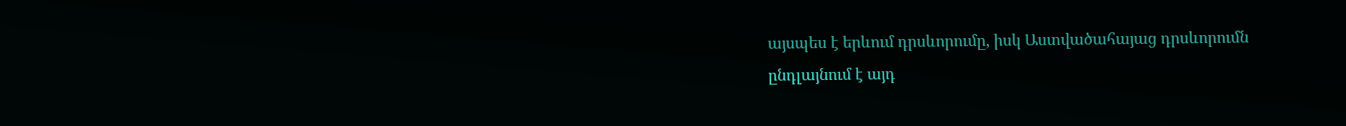այսպես է երևում դրսևորումը, իսկ Աստվածահայաց դրսևորումն
ընդլայնում է այդ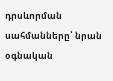դրսևորման սահմանները՝ նրան
օգնական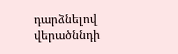դարձնելով վերածննդի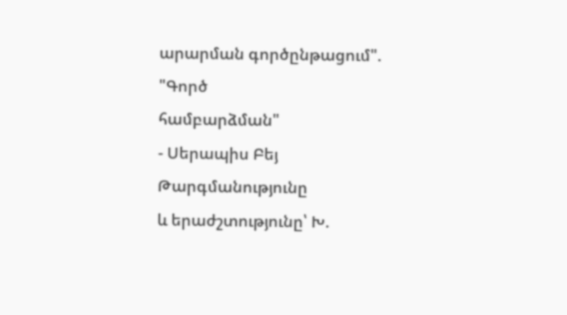արարման գործընթացում".
"Գործ
համբարձման"
- Սերապիս Բեյ
Թարգմանությունը
և երաժշտությունը՝ Խ.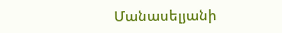Մանասելյանի